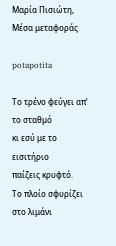Μαρία Πισιώτη, Μέσα μεταφοράς

potapotita

Το τρένο φεύγει απ’ το σταθμό
κι εσύ με το εισιτήριο
παίζεις κρυφτό.
Το πλοίο σφυρίζει στο λιμάνι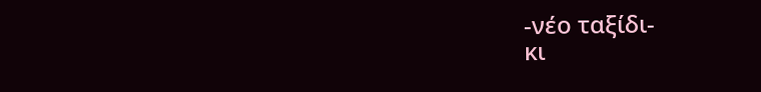-νέο ταξίδι-
κι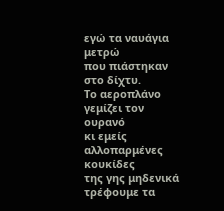εγώ τα ναυάγια μετρώ
που πιάστηκαν στο δίχτυ.
Το αεροπλάνο γεμίζει τον ουρανό
κι εμείς αλλοπαρμένες κουκίδες
της γης μηδενικά
τρέφουμε τα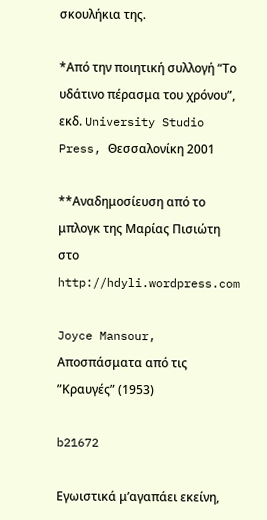σκουλήκια της.

*Από την ποιητική συλλογή “Το υδάτινο πέρασμα του χρόνου”, εκδ. University Studio Press, Θεσσαλονίκη 2001

**Αναδημοσίευση από το μπλογκ της Μαρίας Πισιώτη στο http://hdyli.wordpress.com

Joyce Mansour, Αποσπάσματα από τις ”Κραυγές” (1953)

b21672

Εγωιστικά μ’αγαπάει εκείνη,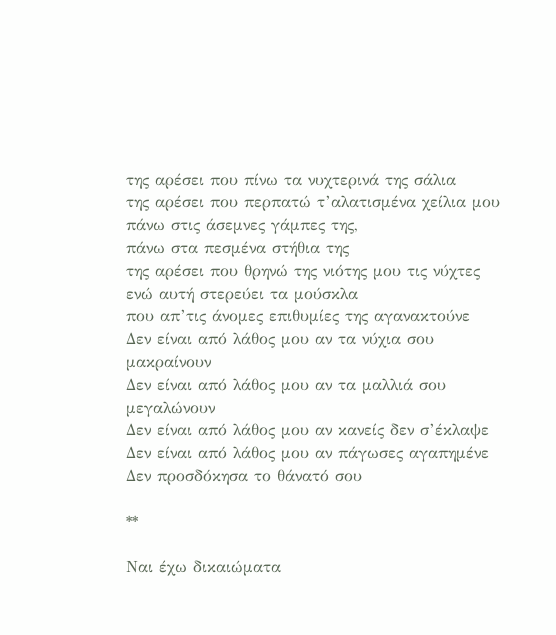της αρέσει που πίνω τα νυχτερινά της σάλια
της αρέσει που περπατώ τ’αλατισμένα χείλια μου
πάνω στις άσεμνες γάμπες της,
πάνω στα πεσμένα στήθια της
της αρέσει που θρηνώ της νιότης μου τις νύχτες
ενώ αυτή στερεύει τα μούσκλα
που απ’τις άνομες επιθυμίες της αγανακτούνε
Δεν είναι από λάθος μου αν τα νύχια σου μακραίνουν
Δεν είναι από λάθος μου αν τα μαλλιά σου μεγαλώνουν
Δεν είναι από λάθος μου αν κανείς δεν σ’έκλαψε
Δεν είναι από λάθος μου αν πάγωσες αγαπημένε
Δεν προσδόκησα το θάνατό σου

**

Ναι έχω δικαιώματα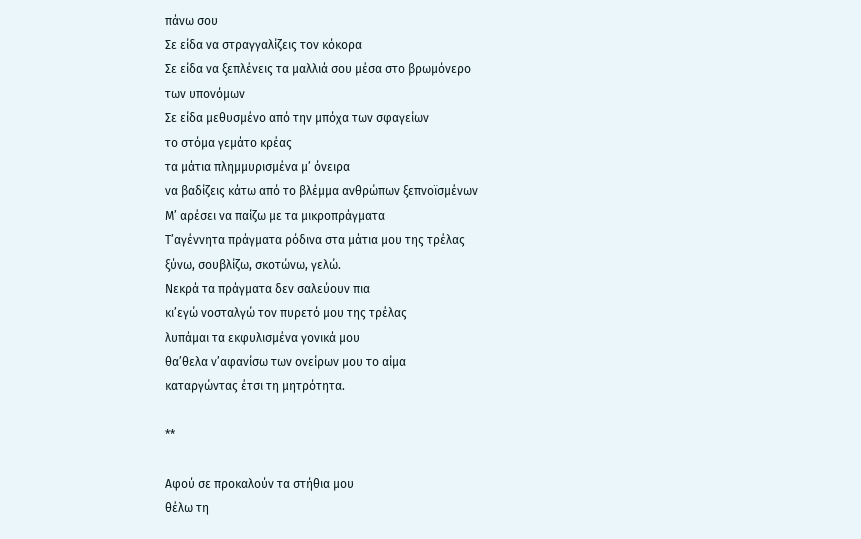πάνω σου
Σε είδα να στραγγαλίζεις τον κόκορα
Σε είδα να ξεπλένεις τα μαλλιά σου μέσα στο βρωμόνερο
των υπονόμων
Σε είδα μεθυσμένο από την μπόχα των σφαγείων
το στόμα γεμάτο κρέας
τα μάτια πλημμυρισμένα μ’ όνειρα
να βαδίζεις κάτω από το βλέμμα ανθρώπων ξεπνοϊσμένων
Μ’ αρέσει να παίζω με τα μικροπράγματα
Τ’αγέννητα πράγματα ρόδινα στα μάτια μου της τρέλας
ξύνω, σουβλίζω, σκοτώνω, γελώ.
Νεκρά τα πράγματα δεν σαλεύουν πια
κι’εγώ νοσταλγώ τον πυρετό μου της τρέλας
λυπάμαι τα εκφυλισμένα γονικά μου
θα’θελα ν’αφανίσω των ονείρων μου το αίμα
καταργώντας έτσι τη μητρότητα.

**

Αφού σε προκαλούν τα στήθια μου
θέλω τη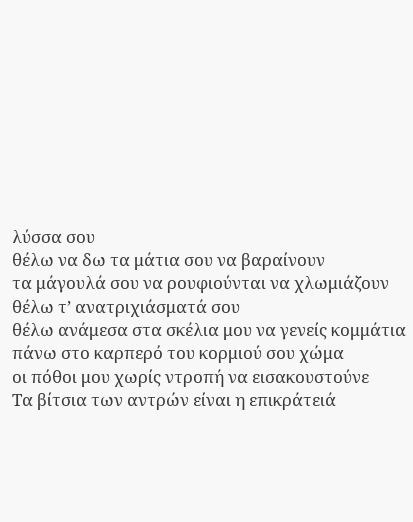λύσσα σου
θέλω να δω τα μάτια σου να βαραίνουν
τα μάγουλά σου να ρουφιούνται να χλωμιάζουν
θέλω τ’ ανατριχιάσματά σου
θέλω ανάμεσα στα σκέλια μου να γενείς κομμάτια
πάνω στο καρπερό του κορμιού σου χώμα
οι πόθοι μου χωρίς ντροπή να εισακουστούνε
Τα βίτσια των αντρών είναι η επικράτειά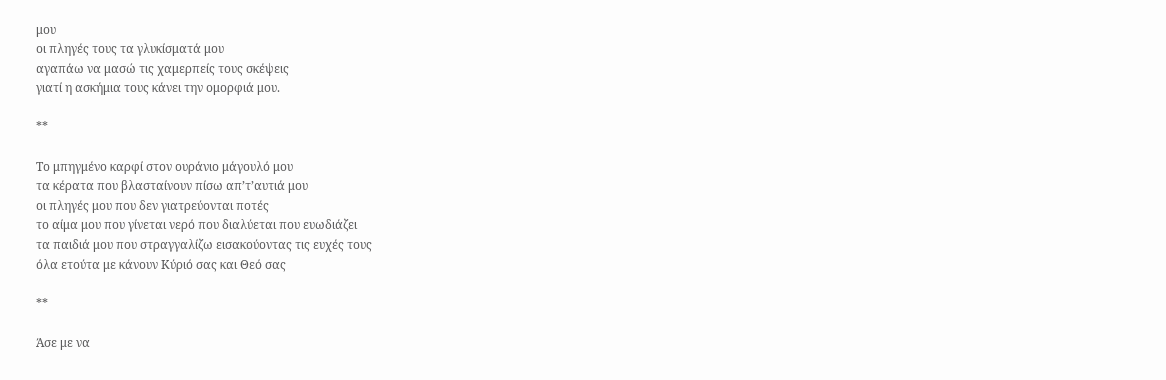μου
οι πληγές τους τα γλυκίσματά μου
αγαπάω να μασώ τις χαμερπείς τους σκέψεις
γιατί η ασκήμια τους κάνει την ομορφιά μου.

**

Το μπηγμένο καρφί στον ουράνιο μάγουλό μου
τα κέρατα που βλασταίνουν πίσω απ’τ’αυτιά μου
οι πληγές μου που δεν γιατρεύονται ποτές
το αίμα μου που γίνεται νερό που διαλύεται που ευωδιάζει
τα παιδιά μου που στραγγαλίζω εισακούοντας τις ευχές τους
όλα ετούτα με κάνουν Κύριό σας και Θεό σας

**

Άσε με να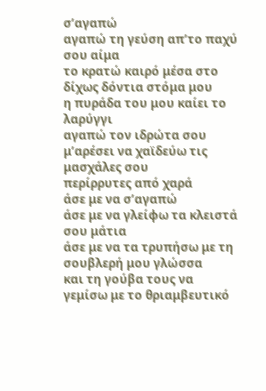σ’αγαπώ
αγαπώ τη γεύση απ’το παχύ σου αίμα
το κρατώ καιρό μέσα στο δίχως δόντια στόμα μου
η πυράδα του μου καίει το λαρύγγι
αγαπώ τον ιδρώτα σου
μ’αρέσει να χαϊδεύω τις μασχάλες σου
περίρρυτες από χαρά
άσε με να σ’αγαπώ
άσε με να γλείφω τα κλειστά σου μάτια
άσε με να τα τρυπήσω με τη σουβλερή μου γλώσσα
και τη γούβα τους να γεμίσω με το θριαμβευτικό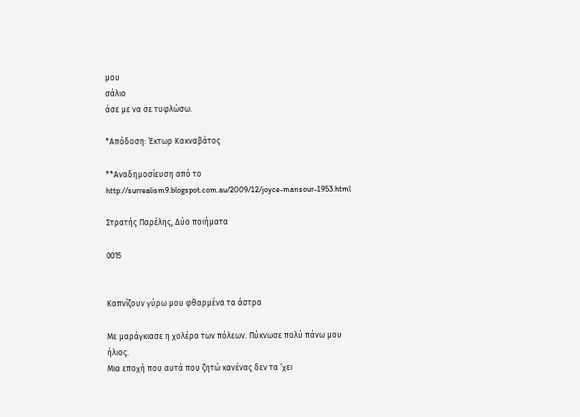μου
σάλιο
άσε με να σε τυφλώσω.

*Απόδοση: Έκτωρ Κακναβάτος

**Αναδημοσίευση από το http://surrealism9.blogspot.com.au/2009/12/joyce-mansour-1953.html

Στρατής Παρέλης, Δύο ποιήματα

0015


Καπνίζουν γύρω μου φθαρμένα τα άστρα

Με μαράγκιασε η χολέρα των πόλεων. Πύκνωσε πολύ πάνω μου ήλιος.
Μια εποχή που αυτά που ζητώ κανένας δεν τα ‘χει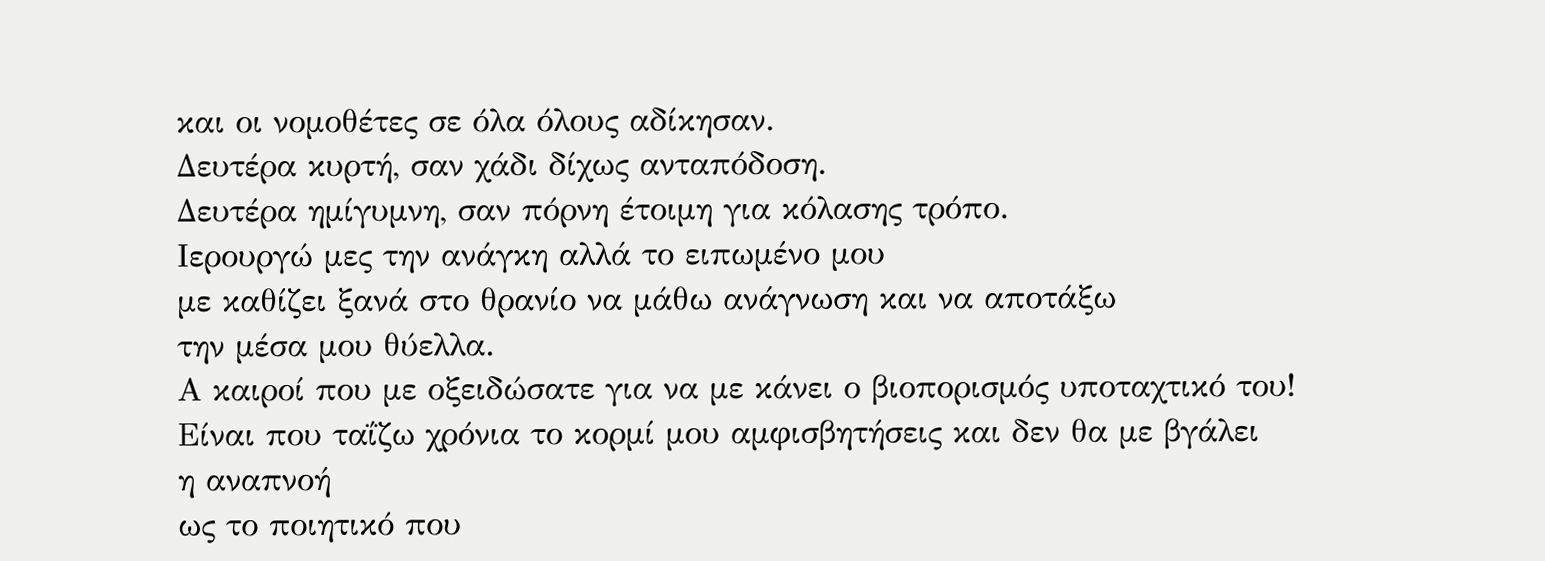και οι νομοθέτες σε όλα όλους αδίκησαν.
Δευτέρα κυρτή, σαν χάδι δίχως ανταπόδοση.
Δευτέρα ημίγυμνη, σαν πόρνη έτοιμη για κόλασης τρόπο.
Ιερουργώ μες την ανάγκη αλλά το ειπωμένο μου
με καθίζει ξανά στο θρανίο να μάθω ανάγνωση και να αποτάξω
την μέσα μου θύελλα.
Α καιροί που με οξειδώσατε για να με κάνει ο βιοπορισμός υποταχτικό του!
Είναι που ταΐζω χρόνια το κορμί μου αμφισβητήσεις και δεν θα με βγάλει
η αναπνοή
ως το ποιητικό που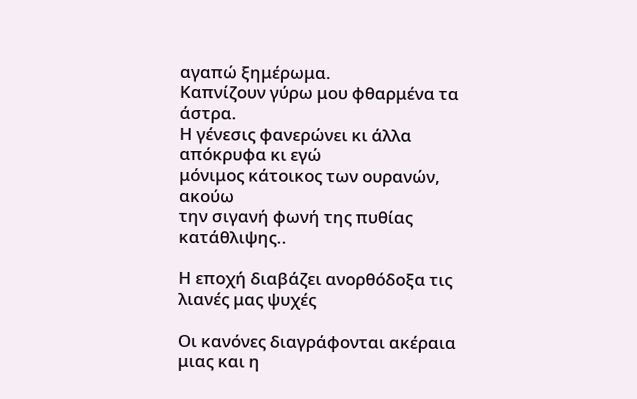αγαπώ ξημέρωμα.
Καπνίζουν γύρω μου φθαρμένα τα άστρα.
Η γένεσις φανερώνει κι άλλα απόκρυφα κι εγώ
μόνιμος κάτοικος των ουρανών, ακούω
την σιγανή φωνή της πυθίας κατάθλιψης..

Η εποχή διαβάζει ανορθόδοξα τις λιανές μας ψυχές

Οι κανόνες διαγράφονται ακέραια μιας και η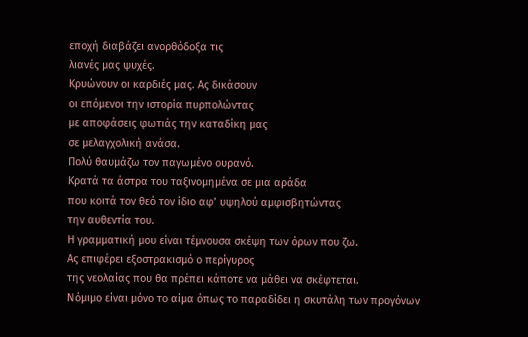εποχή διαβάζει ανορθόδοξα τις
λιανές μας ψυχές.
Κρυώνουν οι καρδιές μας. Ας δικάσουν
οι επόμενοι την ιστορία πυρπολώντας
με αποφάσεις φωτιάς την καταδίκη μας
σε μελαγχολική ανάσα.
Πολύ θαυμάζω τον παγωμένο ουρανό.
Κρατά τα άστρα του ταξινομημένα σε μια αράδα
που κοιτά τον θεό τον ίδιο αφ’ υψηλού αμφισβητώντας
την αυθεντία του.
Η γραμματική μου είναι τέμνουσα σκέψη των όρων που ζω.
Ας επιφέρει εξοστρακισμό ο περίγυρος
της νεολαίας που θα πρέπει κάποτε να μάθει να σκέφτεται.
Νόμιμο είναι μόνο το αίμα όπως το παραδίδει η σκυτάλη των προγόνων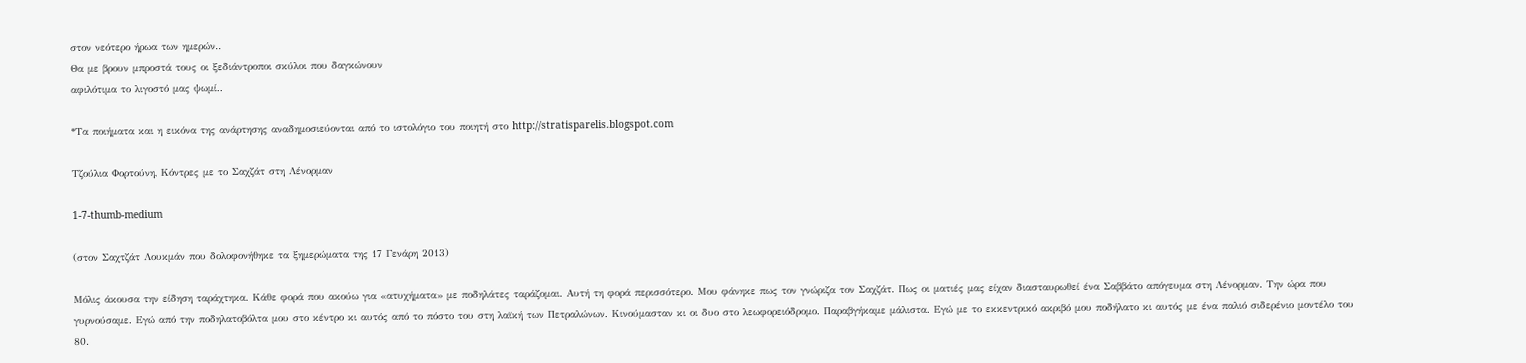στον νεότερο ήρωα των ημερών..
Θα με βρουν μπροστά τους οι ξεδιάντροποι σκύλοι που δαγκώνουν
αφιλότιμα το λιγοστό μας ψωμί..

*Τα ποιήματα και η εικόνα της ανάρτησης αναδημοσιεύονται από το ιστολόγιο του ποιητή στο http://stratisparelis.blogspot.com

Τζούλια Φορτούνη, Κόντρες με το Σαχζάτ στη Λένορμαν

1-7-thumb-medium

(στον Σαχτζάτ Λουκμάν που δολοφονήθηκε τα ξημερώματα της 17 Γενάρη 2013)

Μόλις άκουσα την είδηση ταράχτηκα. Κάθε φορά που ακούω για «ατυχήματα» με ποδηλάτες ταράζομαι. Αυτή τη φορά περισσότερο. Μου φάνηκε πως τον γνώριζα τον Σαχζάτ. Πως οι ματιές μας είχαν διασταυρωθεί ένα Σαββάτο απόγευμα στη Λένορμαν. Την ώρα που γυρνούσαμε. Εγώ από την ποδηλατοβόλτα μου στο κέντρο κι αυτός από το πόστο του στη λαϊκή των Πετραλώνων. Κινούμασταν κι οι δυο στο λεωφορειόδρομο. Παραβγήκαμε μάλιστα. Εγώ με το εκκεντρικό ακριβό μου ποδήλατο κι αυτός με ένα παλιό σιδερένιο μοντέλο του 80.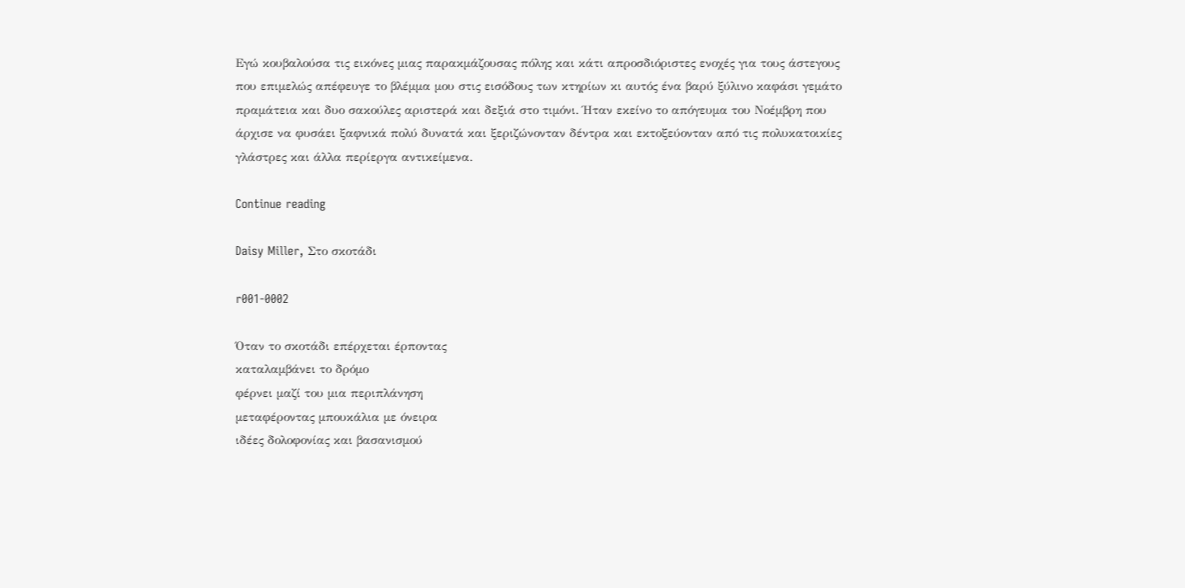Εγώ κουβαλούσα τις εικόνες μιας παρακμάζουσας πόλης και κάτι απροσδιόριστες ενοχές για τους άστεγους που επιμελώς απέφευγε το βλέμμα μου στις εισόδους των κτηρίων κι αυτός ένα βαρύ ξύλινο καφάσι γεμάτο πραμάτεια και δυο σακούλες αριστερά και δεξιά στο τιμόνι. Ήταν εκείνο το απόγευμα του Νοέμβρη που άρχισε να φυσάει ξαφνικά πολύ δυνατά και ξεριζώνονταν δέντρα και εκτοξεύονταν από τις πολυκατοικίες γλάστρες και άλλα περίεργα αντικείμενα.

Continue reading

Daisy Miller, Στο σκοτάδι

r001-0002

Όταν το σκοτάδι επέρχεται έρποντας
καταλαμβάνει το δρόμο
φέρνει μαζί του μια περιπλάνηση
μεταφέροντας μπουκάλια με όνειρα
ιδέες δολοφονίας και βασανισμού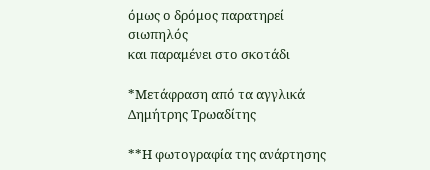όμως ο δρόμος παρατηρεί σιωπηλός
και παραμένει στο σκοτάδι

*Μετάφραση από τα αγγλικά Δημήτρης Τρωαδίτης

**Η φωτογραφία της ανάρτησης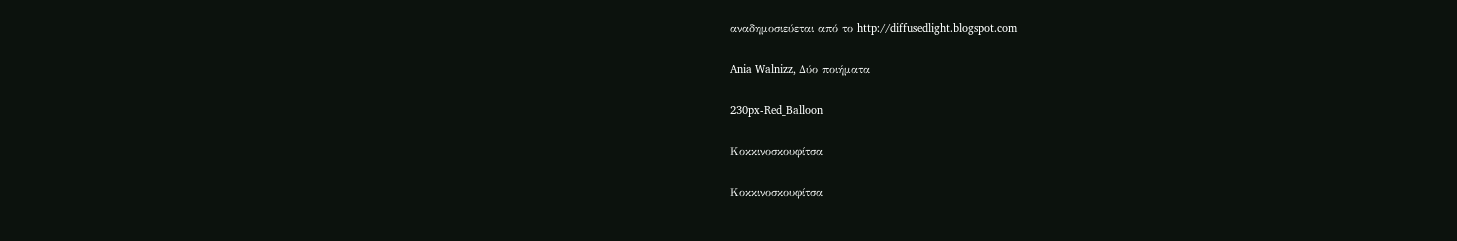αναδημοσιεύεται από το http://diffusedlight.blogspot.com

Ania Walnizz, Δύο ποιήματα

230px-Red_Balloon

Κοκκινοσκουφίτσα

Κοκκινοσκουφίτσα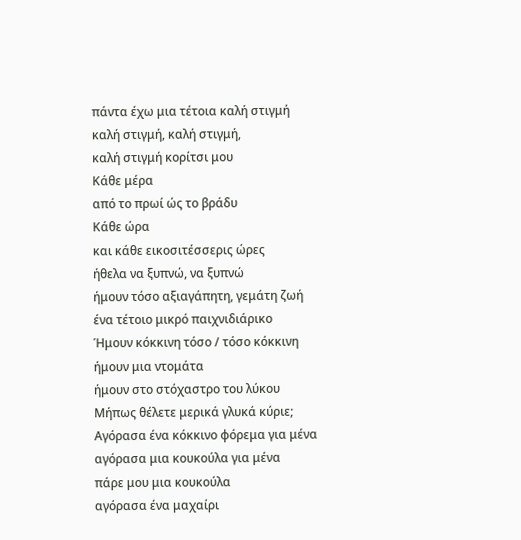πάντα έχω μια τέτοια καλή στιγμή
καλή στιγμή, καλή στιγμή,
καλή στιγμή κορίτσι μου
Κάθε μέρα
από το πρωί ώς το βράδυ
Κάθε ώρα
και κάθε εικοσιτέσσερις ώρες
ήθελα να ξυπνώ, να ξυπνώ
ήμουν τόσο αξιαγάπητη, γεμάτη ζωή
ένα τέτοιο μικρό παιχνιδιάρικο
Ήμουν κόκκινη τόσο / τόσο κόκκινη
ήμουν μια ντομάτα
ήμουν στο στόχαστρο του λύκου
Μήπως θέλετε μερικά γλυκά κύριε;
Αγόρασα ένα κόκκινο φόρεμα για μένα
αγόρασα μια κουκούλα για μένα
πάρε μου μια κουκούλα
αγόρασα ένα μαχαίρι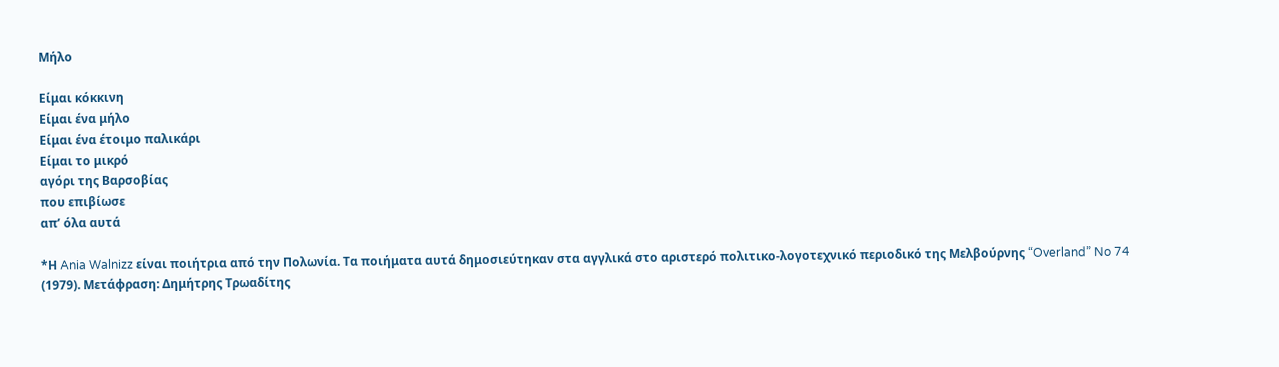Μήλο

Είμαι κόκκινη
Είμαι ένα μήλο
Είμαι ένα έτοιμο παλικάρι
Είμαι το μικρό
αγόρι της Βαρσοβίας
που επιβίωσε
απ’ όλα αυτά

*Η Ania Walnizz είναι ποιήτρια από την Πολωνία. Τα ποιήματα αυτά δημοσιεύτηκαν στα αγγλικά στο αριστερό πολιτικο-λογοτεχνικό περιοδικό της Μελβούρνης “Overland” No 74 (1979). Μετάφραση: Δημήτρης Τρωαδίτης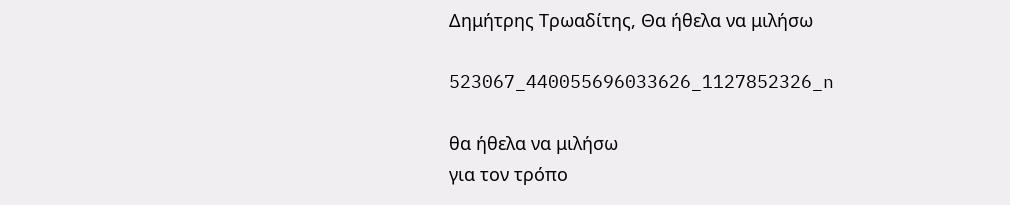Δημήτρης Τρωαδίτης, Θα ήθελα να μιλήσω

523067_440055696033626_1127852326_n

θα ήθελα να μιλήσω
για τον τρόπο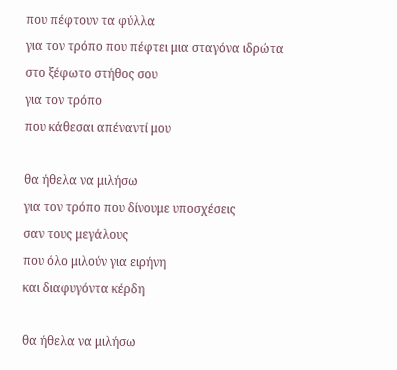που πέφτουν τα φύλλα
για τον τρόπο που πέφτει μια σταγόνα ιδρώτα
στο ξέφωτο στήθος σου
για τον τρόπο
που κάθεσαι απέναντί μου

θα ήθελα να μιλήσω
για τον τρόπο που δίνουμε υποσχέσεις
σαν τους μεγάλους
που όλο μιλούν για ειρήνη
και διαφυγόντα κέρδη

θα ήθελα να μιλήσω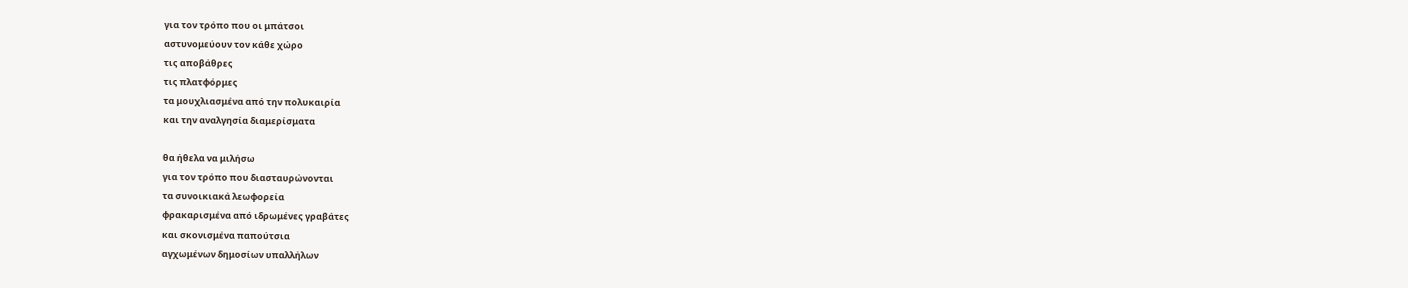για τον τρόπο που οι μπάτσοι
αστυνομεύουν τον κάθε χώρο
τις αποβάθρες
τις πλατφόρμες
τα μουχλιασμένα από την πολυκαιρία
και την αναλγησία διαμερίσματα

θα ήθελα να μιλήσω
για τον τρόπο που διασταυρώνονται
τα συνοικιακά λεωφορεία
φρακαρισμένα από ιδρωμένες γραβάτες
και σκονισμένα παπούτσια
αγχωμένων δημοσίων υπαλλήλων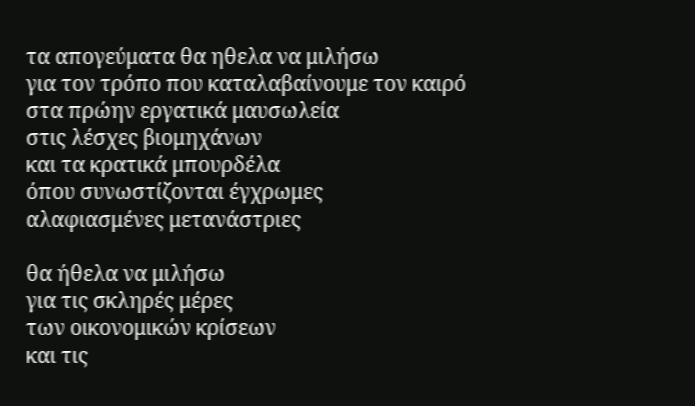τα απογεύματα θα ηθελα να μιλήσω
για τον τρόπο που καταλαβαίνουμε τον καιρό
στα πρώην εργατικά μαυσωλεία
στις λέσχες βιομηχάνων
και τα κρατικά μπουρδέλα
όπου συνωστίζονται έγχρωμες
αλαφιασμένες μετανάστριες

θα ήθελα να μιλήσω
για τις σκληρές μέρες
των οικονομικών κρίσεων
και τις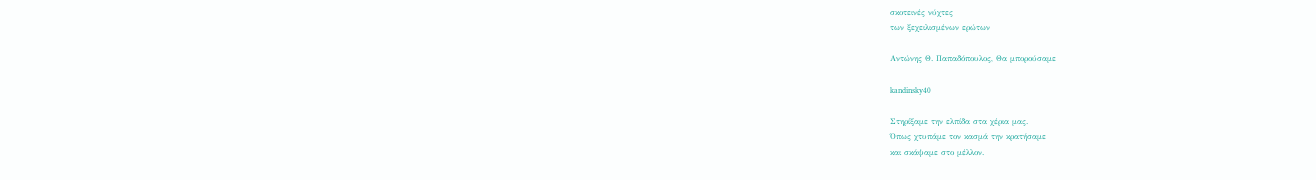σκοτεινές νύχτες
των ξεχειλισμένων ερώτων

Αντώνης Θ. Παπαδόπουλος, Θα μπορούσαμε

kandinsky40

Στηρίξαμε την ελπίδα στα χέρια μας.
Όπως χτυπάμε τον κασμά την κρατήσαμε
και σκάψαμε στο μέλλον.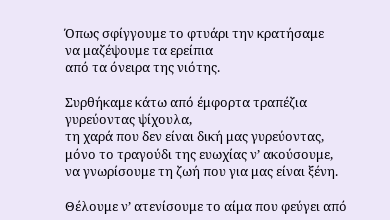Όπως σφίγγουμε το φτυάρι την κρατήσαμε
να μαζέψουμε τα ερείπια
από τα όνειρα της νιότης.

Συρθήκαμε κάτω από έμφορτα τραπέζια γυρεύοντας ψίχουλα,
τη χαρά που δεν είναι δική μας γυρεύοντας,
μόνο το τραγούδι της ευωχίας ν’ ακούσουμε,
να γνωρίσουμε τη ζωή που για μας είναι ξένη.

Θέλουμε ν’ ατενίσουμε το αίμα που φεύγει από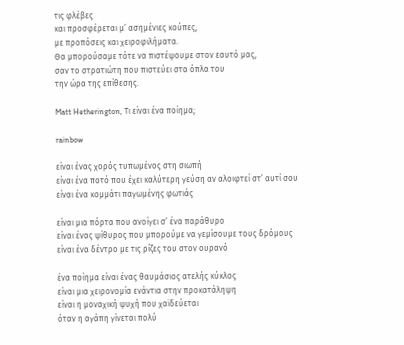τις φλέβες
και προσφέρεται μ’ ασημένιες κούπες,
με προπόσεις και χειροφιλήματα.
Θα μπορούσαμε τότε να πιστέψουμε στον εαυτό μας,
σαν το στρατιώτη που πιστεύει στα όπλα του
την ώρα της επίθεσης.

Matt Hetherington, Τι είναι ένα ποίημα;

rainbow

είναι ένας χορός τυπωμένος στη σιωπή
είναι ένα ποτό που έχει καλύτερη γεύση αν αλοιφτεί στ’ αυτί σου
είναι ένα κομμάτι παγωμένης φωτιάς

είναι μια πόρτα που ανοίγει σ’ ένα παράθυρο
είναι ένας ψίθυρος που μπορούμε να γεμίσουμε τους δρόμους
είναι ένα δέντρο με τις ρίζες του στον ουρανό

ένα ποίημα είναι ένας θαυμάσιος ατελής κύκλος
είναι μια χειρονομία ενάντια στην προκατάληψη
είναι η μοναχική ψυχή που χαϊδεύεται
όταν η αγάπη γίνεται πολύ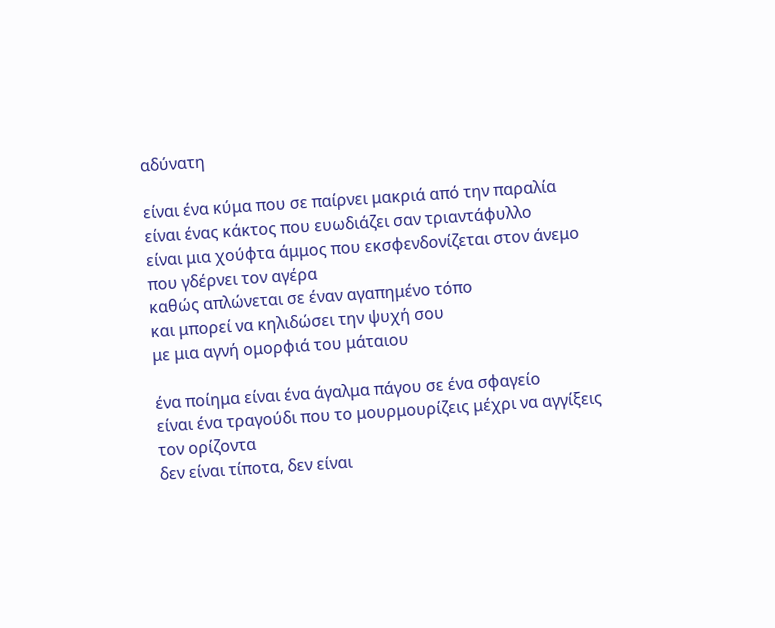αδύνατη

είναι ένα κύμα που σε παίρνει μακριά από την παραλία
είναι ένας κάκτος που ευωδιάζει σαν τριαντάφυλλο
είναι μια χούφτα άμμος που εκσφενδονίζεται στον άνεμο
που γδέρνει τον αγέρα
καθώς απλώνεται σε έναν αγαπημένο τόπο
και μπορεί να κηλιδώσει την ψυχή σου
με μια αγνή ομορφιά του μάταιου

ένα ποίημα είναι ένα άγαλμα πάγου σε ένα σφαγείο
είναι ένα τραγούδι που το μουρμουρίζεις μέχρι να αγγίξεις τον ορίζοντα
δεν είναι τίποτα, δεν είναι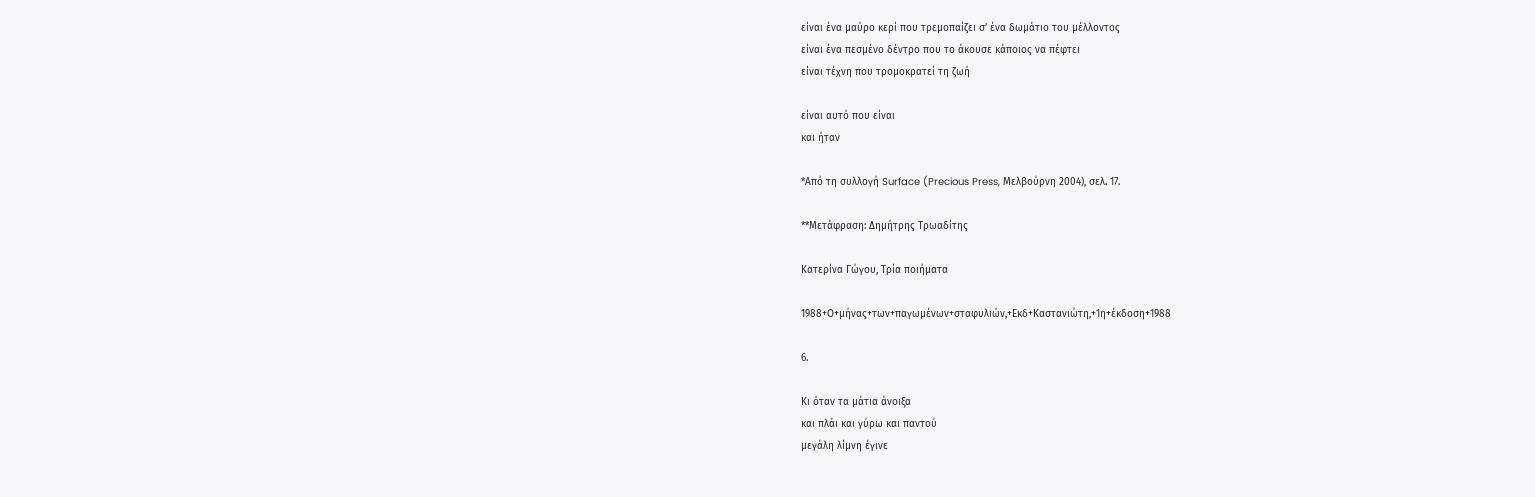είναι ένα μαύρο κερί που τρεμοπαίζει σ’ ένα δωμάτιο του μέλλοντος
είναι ένα πεσμένο δέντρο που το άκουσε κάποιος να πέφτει
είναι τέχνη που τρομοκρατεί τη ζωή

είναι αυτό που είναι
και ήταν

*Από τη συλλογή Surface (Precious Press, Μελβούρνη 2004), σελ. 17.

**Μετάφραση: Δημήτρης Τρωαδίτης

Κατερίνα Γώγου, Τρία ποιήματα

1988+Ο+μήνας+των+παγωμένων+σταφυλιών,+Εκδ+Καστανιώτη,+1η+έκδοση+1988

6.

Κι όταν τα μάτια άνοιξα
και πλάι και γύρω και παντού
μεγάλη λίμνη έγινε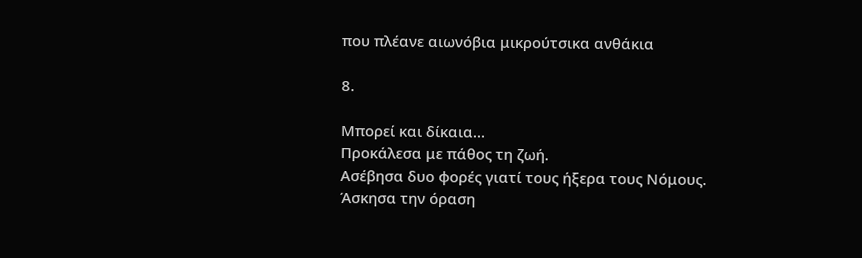που πλέανε αιωνόβια μικρούτσικα ανθάκια

8.

Μπορεί και δίκαια…
Προκάλεσα με πάθος τη ζωή.
Ασέβησα δυο φορές γιατί τους ήξερα τους Νόμους.
Άσκησα την όραση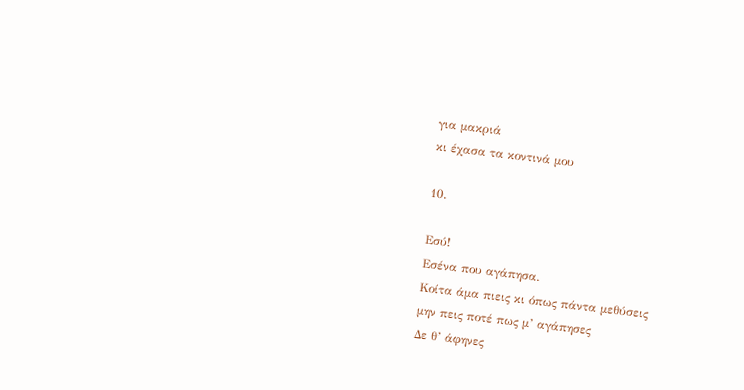για μακριά
κι έχασα τα κοντινά μου

10.

Εσύ!
Εσένα που αγάπησα.
Κοίτα άμα πιεις κι όπως πάντα μεθύσεις
μην πεις ποτέ πως μ’ αγάπησες
Δε θ’ άφηνες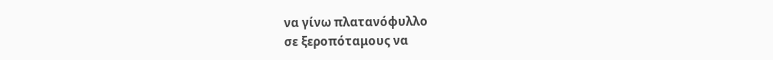να γίνω πλατανόφυλλο
σε ξεροπόταμους να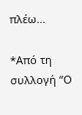πλέω…

*Από τη συλλογή “Ο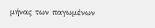μήνας των παγωμένων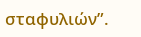σταφυλιών”.